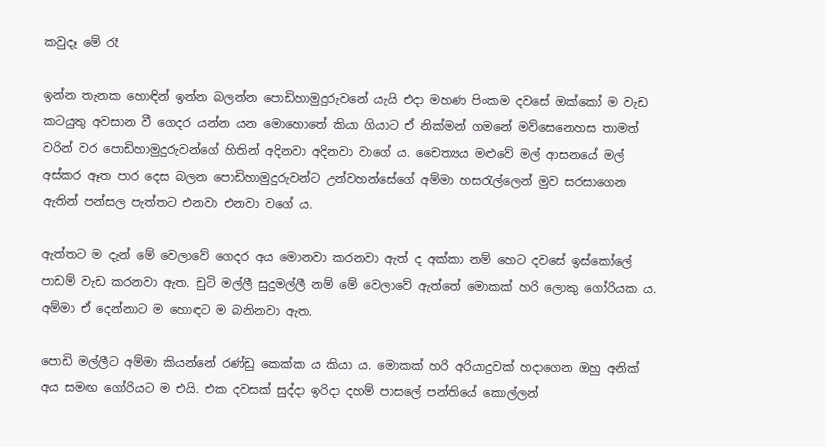කවුදෑ මේ රෑ

ඉන්න තැනක හොඳින් ඉන්න බලන්න පොඩිහාමුදුරුවනේ යැයි එදා මහණ පිංකම දවසේ ඔක්කෝ ම වැඩ කටයුතු අවසාන වී ගෙදර යන්න යන මොහොතේ කියා ගියාට ඒ නික්මන් ගමනේ මව්සෙනෙහස තාමත් වරින් වර පොඩිහාමුදුරුවන්ගේ හිතින් අදිනවා අදිනවා වාගේ ය. චෛත්‍යය මළුවේ මල් ආසනයේ මල් අස්කර ඈත පාර දෙස බලන පොඩිහාමුදුරුවන්ට උන්වහන්සේගේ අම්මා හසරැල්ලෙන් මුව සරසාගෙන ඇතින් පන්සල පැත්තට එනවා එනවා වගේ ය.

ඇත්තට ම දැන් මේ වෙලාවේ ගෙදර අය මොනවා කරනවා ඇත් ද අක්කා නම් හෙට දවසේ ඉස්කෝලේ පාඩම් වැඩ කරනවා ඇත. චුටි මල්ලී සුදුමල්ලී නම් මේ වෙලාවේ ඇත්තේ මොකක් හරි ලොකු ගෝරියක ය. අම්මා ඒ දෙන්නාට ම හොඳට ම බනිනවා ඇත.

පොඩි මල්ලීට අම්මා කියන්නේ රණ්ඩු කෙක්ක ය කියා ය. මොකක් හරි අරියාදුවක් හදාගෙන ඔහු අනික් අය සමඟ ගෝරියට ම එයි. එක දවසක් සුද්දා ඉරිදා දහම් පාසලේ පන්තියේ කොල්ලන්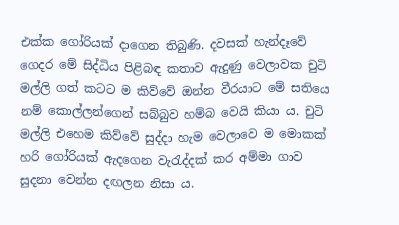එක්ක ගෝරියක් දාගෙන තිබුණි. දවසක් හැන්දෑවේ ගෙදර මේ සිද්ධිය පිළිබඳ කතාව ඇදුණු වෙලාවක චු‍ටි මල්ලි ගත් කටට ම කිව්වේ ඔන්න වීරයාට මේ සතියෙ නම් කොල්ලන්ගෙන් සබ්බුව හම්බ වෙයි කියා ය. චුටි මල්ලි එහෙම කිව්වේ සුද්දා හැම වෙලාවෙ ම මොකක් හරි ගෝරියක් ඇදගෙන වැරැද්දක් කර අම්මා ගාව සුදනා වෙන්න දඟලන නිසා ය.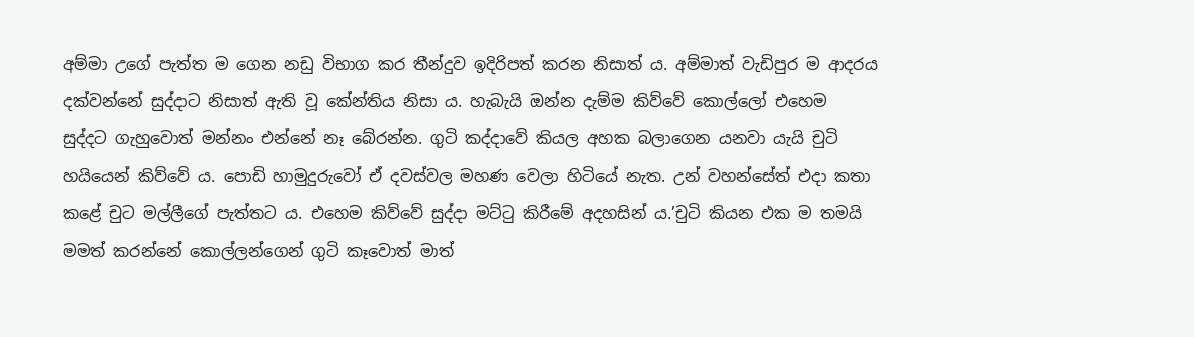අම්මා උගේ පැත්ත ම ගෙන නඩු විභාග කර තීන්දුව ඉදිරිපත් කරන නිසාත් ය. අම්මාත් වැඩිපුර ම ආදරය දක්වන්නේ සුද්දාට නිසාත් ඇති වූ කේන්තිය නිසා ය. හැබැයි ඔන්න දැම්ම කිව්වේ කොල්ලෝ එහෙම සුද්දට ගැහුවොත් මන්නං එන්නේ නෑ බේරන්න. ගු‍ටි කද්දාවේ කියල අහක බලාගෙන යනවා යැයි චුටි හයියෙන් කිව්වේ ය. පොඩි හාමුදුරුවෝ ඒ දවස්වල මහණ වෙලා හිටියේ නැත. උන් වහන්සේත් එදා කතා කළේ චුට මල්ලීගේ පැත්තට ය. එහෙම කිව්වේ සුද්දා මට්ටු කිරීමේ අදහසින් ය.’චුටි කියන එක ම තමයි මමත් කරන්නේ කොල්ලන්ගෙන් ගුටි කෑවොත් මාත්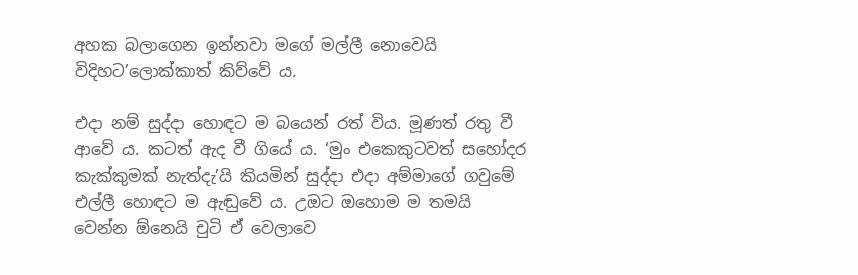අහක බලාගෙන ඉන්නවා මගේ මල්ලී නොවෙයි විදිහට’ලොක්කාත් කිව්වේ ය.

එදා නම් සුද්දා හොඳට ම බයෙන් රත් විය. මූණත් රතු වී ආවේ ය. කටත් ඇද වී ගියේ ය. ‘මුං එකෙකුටවත් සහෝදර කැක්කුමක් නැත්දැ’යි කියමින් සුද්දා එදා අම්මාගේ ගවුමේ එල්ලී හොඳට ම ඇඬුවේ ය. උඔට ඔහොම ම තමයි වෙන්න ඕනෙයි චුටි ඒ වෙලාවෙ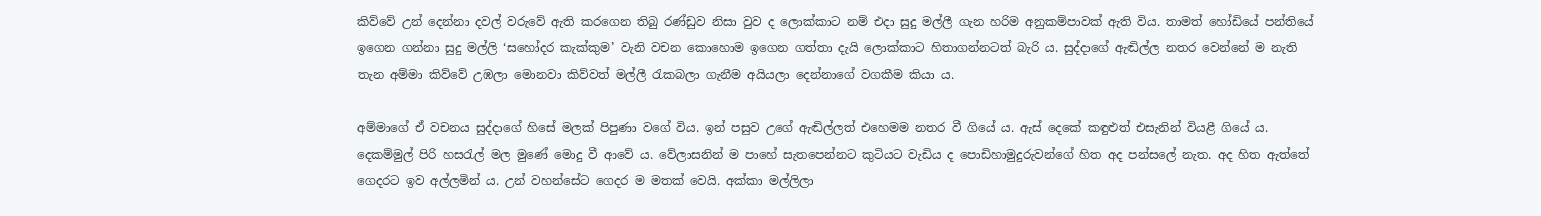කිව්වේ උන් දෙන්නා දවල් වරුවේ ඇති කරගෙන තිබු රණ්ඩුව නිසා වුව ද ලොක්කාට නම් එදා සුදු මල්ලී ගැන හරිම අනුකම්පාවක් ඇති විය. තාමත් හෝඩියේ පන්තියේ ඉගෙන ගන්නා සුදු මල්ලි ‘සහෝදර කැක්කුම’ වැනි වචන කොහොම ඉගෙන ගත්තා දැයි ලොක්කාට හිතාගන්නටත් බැරි ය. සුද්දාගේ ඇඬිල්ල නතර වෙන්නේ ම නැති තැන අම්මා කිව්වේ උඹලා මොනවා කිව්වත් මල්ලී රැකබලා ගැනීම අයියලා දෙන්නාගේ වගකීම කියා ය.

අම්මාගේ ඒ වචනය සුද්දාගේ හිසේ මලක් පිපුණා වගේ විය. ඉන් පසුව උගේ ඇඬිල්ලත් එහෙමම නතර වී ගියේ ය. ඇස් දෙකේ කඳුළුත් එසැනින් වියළී ගියේ ය. දෙකම්මුල් පිරි හසරැල් මල මුණේ මොදු වී ආවේ ය. වේලාසනින් ම පාහේ සැතපෙන්නට කුටියට වැඩිය ද පොඩිහාමුදුරුවන්ගේ හිත අද පන්සලේ නැත. අද හිත ඇත්තේ ගෙදරට ඉව අල්ලමින් ය. උන් වහන්සේට ගෙදර ම මතක් වෙයි. අක්කා මල්ලිලා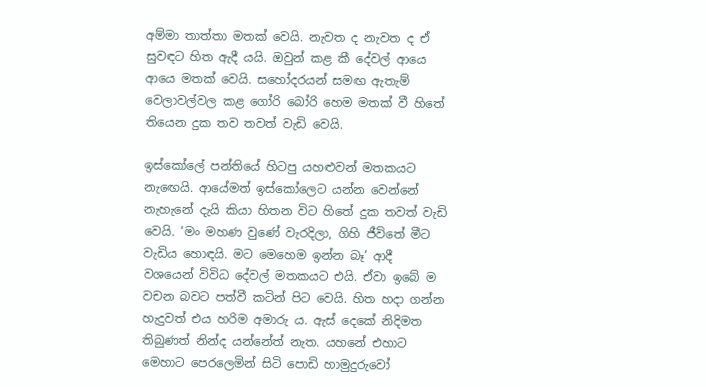අම්මා තාත්තා මතක් වෙයි. නැවත ද නැවත ද ඒ සුවඳට හිත ඇදී යයි. ඔවුන් කළ කී දේවල් ආයෙ ආයෙ මතක් වෙයි. සහෝදරයන් සමඟ ඇතැම් වෙලාවල්වල කළ ගෝරි බෝරි හෙම මතක් වී හිතේ තියෙන දුක තව තවත් වැඩි වෙයි.

ඉස්කෝලේ පන්තියේ හිටපු යහළුවන් මතකයට නැඟෙයි. ආයේමත් ඉස්කෝලෙට යන්න වෙන්නේ නැහැනේ දැයි කියා හිතන විට හිතේ දුක තවත් වැඩි වෙයි. ‘මං මහණ වුණේ වැරදිලා, ගිහි ජීවිතේ මීට වැඩිය හොඳයි. මට මෙහෙම ඉන්න බෑ’ ආදී වශයෙන් විවිධ දේවල් මතකයට එයි. ඒවා ඉබේ ම වචන බවට පත්වී කටින් පිට වෙයි. හිත හදා ගන්න හැදුවත් එය හරිම අමාරු ය. ඇස් දෙකේ නිදිමත තිබුණත් නින්ද යන්නේත් නැත. යහනේ එහාට මෙහාට පෙරලෙමින් සිටි පොඩි හාමුදුරුවෝ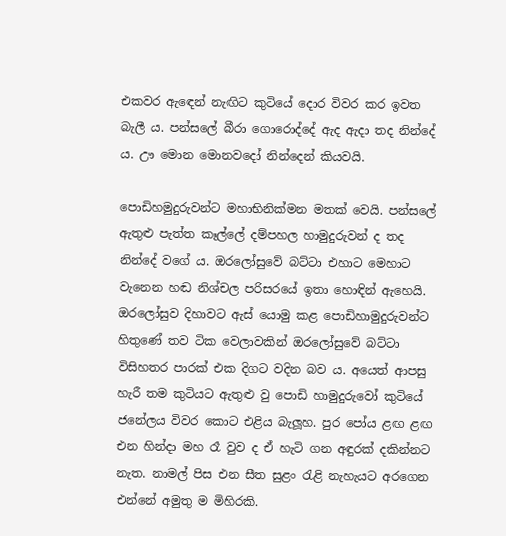එකවර ඇඳෙන් නැඟිට කුටියේ දොර විවර කර ඉවත බැලී ය. පන්සලේ බීරා ගොරොද්දේ ඇද ඇදා තද නින්දේ ය. ඌ මොන මොනවදෝ නින්දෙන් කියවයි.

පොඩිහමුදුරුවන්ට මහාභිනික්මන මතක් වෙයි. පන්සලේ ඇතුළු පැත්ත කෑල්ලේ දම්පහල හාමුදුරුවන් ද තද නින්දේ වගේ ය. ඔරලෝසුවේ බට්ටා එහාට මෙහාට වැනෙන හඬ නිශ්චල පරිසරයේ ඉතා හොඳින් ඇහෙයි. ඔරලෝසුව දිහාවට ඇස් යොමු කළ පොඩිහාමුදුරුවන්ට හිතුණේ තව ටික වෙලාවකින් ඔරලෝසුවේ බට්ටා විසිහතර පාරක් එක දිගට වදින බව ය. අයෙත් ආපසු හැරී තම කුටියට ඇතුළු වු පොඩි හාමුදුරුවෝ කුටියේ ජනේලය විවර කොට එළිය බැලූහ. පුර පෝය ළඟ ළඟ එන හින්දා මහ රෑ වුව ද ඒ හැටි ගන අඳුරක් දකින්නට නැත. නාමල් පිස එන සීත සුළං රැළි නැහැයට අරගෙන එන්නේ අමුතු ම මිහිරකි.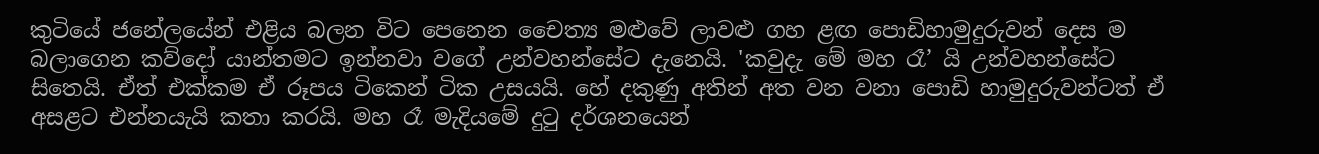කුටියේ ජනේලයේන් එළිය බලන විට පෙනෙන චෛත්‍ය මළුවේ ලාවළු ගහ ළඟ පොඩිහාමුදුරුවන් දෙස ම බලාගෙන කව්දෝ යාන්තමට ඉන්නවා වගේ උන්වහන්සේට දැනෙයි. 'කවුදැ මේ මහ රෑ’ යි උන්වහන්සේට සිතෙයි. ඒත් එක්කම ඒ රූපය ටිකෙන් ටික උසයයි. හේ දකුණු අතින් අත වන වනා පොඩි හාමුදුරුවන්ටත් ඒ අසළට එන්නයැයි කතා කරයි. මහ රෑ මැදියමේ දුටු දර්ශනයෙන්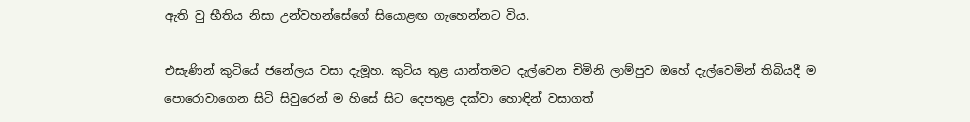ඇති වු භීතිය නිසා උන්වහන්සේගේ සියොළඟ ගැහෙන්නට විය.

එසැණින් කුටියේ ජනේලය වසා දැමූහ. කුටිය තුළ යාන්තමට දැල්වෙන චිමිනි ලාම්පුව ඔහේ දැල්වෙමින් තිබියදී ම පොරොවාගෙන සිටි සිවුරෙන් ම හිසේ සිට දෙපතුළ දක්වා හොඳින් වසාගත්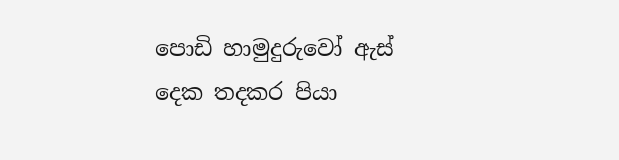පොඩි හාමුදුරුවෝ ඇස් දෙක තදකර පියා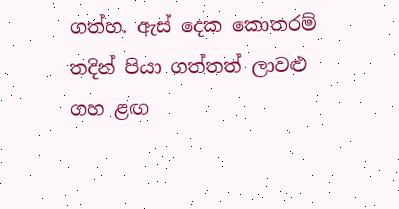ගත්හ. ඇස් දෙක කොතරම් තදින් පියා ගත්තත් ලාවළු ගහ ළඟ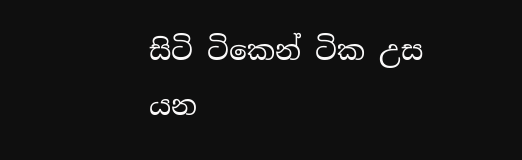සිටි ටිකෙන් ටික උස යන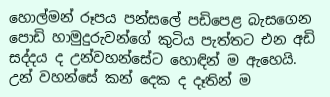හොල්මන් රූපය පන්සලේ පඩිපෙළ බැසගෙන පොඩි හාමුදුරුවන්ගේ කුටිය පැත්තට එන අඩි සද්දය ද උන්වහන්සේට හොඳින් ම ඇහෙයි. උන් වහන්සේ කන් දෙක ද දෑතින් ම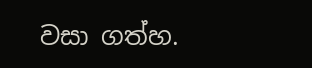වසා ගත්හ.